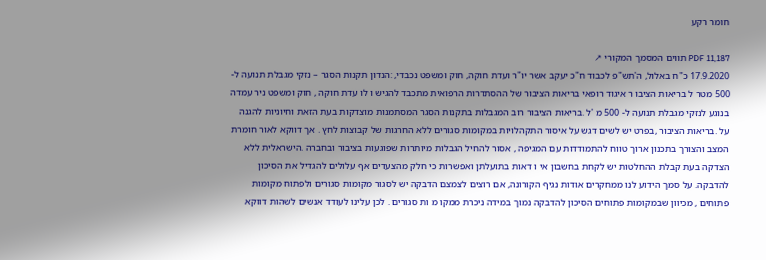חומר רקע

PDF 11,187 תווים המסמך המקורי ↗
17.9.2020 כ"ח באלול, ה'תש"פ לכבוד ח"כ יעקב אשר יו"ר ועדת חוקה, חוק ומשפט נכבדי, :הנדון תקנות הסגר – נזקי מגבלת תנועה ל- 500 מטר ל בריאות הציבו ר איגוד רופאי בריאות הציבור של ההסתדרות הרפואית מתכבד להגיש ו לו עדת חוקה , חוק ומשפט ניר עמדה בנוגע לנזקי מגבלת תנועה ל- 500 מ 'ל .בריאות הציבור רוב המגבלות בתקנות הסגר המסתמנות מוצדקות בעת הזאת וחיוניות להגנה על .בריאות הציבור ,בפרט יש לשים דגש על איסור התקהלויות במקומות סגורים ללא החרגות של קבוצות לחץ . אך דווקא לאור חומרת המצב והצורך בתכנון ארוך טווח להתמודדות עם המגיפה , אסור להחיל הגבלות מיותרות שפוגעות בציבור ובחברה .הישראלית ללא הצדקה בעת קבלת ההחלטות יש לקחת בחשבון אי ו דאות בתועלתן ואפשרות כי חלק מהצעדים אף עלולים להגדיל את הסיכון להדבקה. על סמך הידוע לנו ממחקרים אודות נגיף הקורונה, אם רוצים לצמצם הדבקה יש לסגור מקומות סגורים ולפתוח מקומות פתוחים , מכיוון שבמקומות פתוחים הסיכון להדבקה נמוך במידה ניכרת ממקו מ ות סגורים . לכן עלינו לעודד אנשים לשהות דווקא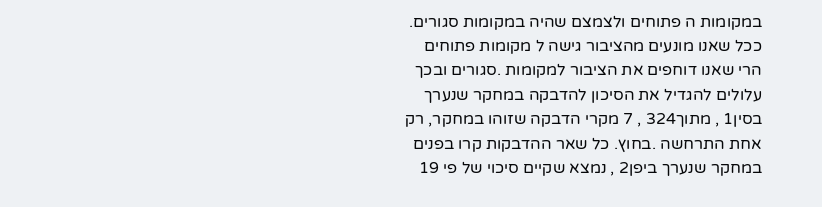במקומות ה פתוחים ולצמצם שהיה במקומות סגורים. ככל שאנו מונעים מהציבור גישה ל מקומות פתוחים הרי שאנו דוחפים את הציבור למקומות .סגורים ובכך עלולים להגדיל את הסיכון להדבקה במחקר שנערך בסין1 , מתוך324 , 7 מקרי הדבקה שזוהו במחקר, רק אחת התרחשה .בחוץ. כל שאר ההדבקות קרו בפנים במחקר שנערך ביפן2 , נמצא שקיים סיכוי של פי 19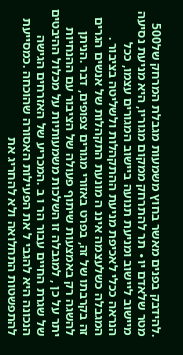.להידבק בפנים מאשר בחוץ משמעות מגבלת המרחק של500 מטר שלאדם יו∙ תר להתרחק ממקום מגוריו, היא מניעת נסיעה מיישוב ליישוב ומניעת תנועה ביישוב המגורים עצמו, ככל הנראה ככלי לאכיפת מניעת ההתקהלות ולשליטה בציבור . המגבלה כשלעצמה איננ ה מונעת התקהלות של אנשים הגרים זה בקרבתו של זה, בפרט באזורי מגורים צפופים, דבר .הניתן להשגה רק באמצעות שיתוף פעולה של הציבור עם ההנחיות יתר על כן , למגבלה זו השלכות משמעותיות על מכלול ההיבטים של שגרת החיים עבור הר ו ב .המכריע של האזרחים הגישה הנכונה היא להגבי ל את הפעילות האסורה שהוכחה .כמסייעת להתפשטות התחלואה ולא להחריג את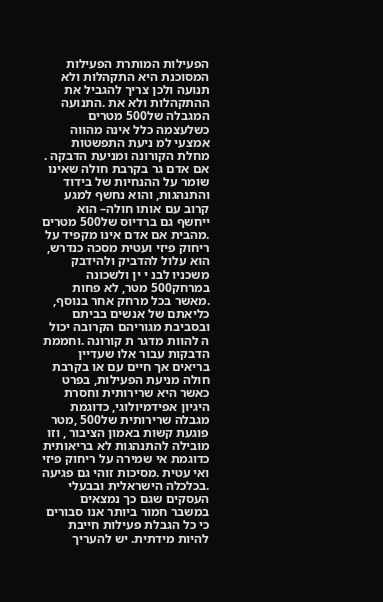הפעילות המותרת הפעילות המסוכנת היא התקהלות ולא תנועה ולכן צריך להגביל את ההתקהלות ולא את .התנועה המגבלה של500 מטרים כשלעצמה כלל אינה מהווה אמצעי למ ניעת התפשטות מחלת הקורונה ומניעת הדבקה . אם אדם גר בקרבת חולה שאינו שומר על ההנחיות של בידוד והתנהגות, והוא נחשף למגע קרוב עם אותו חולה– הוא ייחשף גם ברדיוס של500 מטרים .מהבית אם אדם אינו מקפיד על ריחוק פיזי ועטית מסכה כנדרש, הוא עלול להדביק ולהידבק משכניו לבנ י ין ולשכונה במרחק500 מטר, לא פחות .מאשר בכל מרחק אחר בנוסף, כליאתם של אנשים בביתם ובסביבת מגוריהם הקרובה יכול ה להוות מדגר ת קורונה .וחממת הדבקות עבור אלו שעדיין בריאים אך חיים עם או בקרבת חולה מניעת הפעילות, בפרט כאשר היא שרירותית וחסרת היגיון אפידמיולוגי, כדוגמת מגבלה שרירותית של500 ,מטר פוגעת קשות באמון הציבור , וזו מובילה להתנהגות לא בריאותית כדוגמת אי שמירה על ריחוק פיזי ואי עטית .מסיכות זוהי גם פגיעה .בכלכלה הישראלית ובבעלי העסקים שגם כך נמצאים במשבר חמור ביותר אנו סבורים כי כל הגבלת פעילות חייבת להיות מידתית. יש להעריך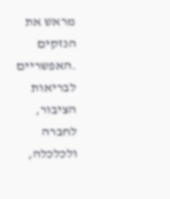מראש את הנזקים .האפשריים לבריאות הציבור, לחברה ולכלכלה,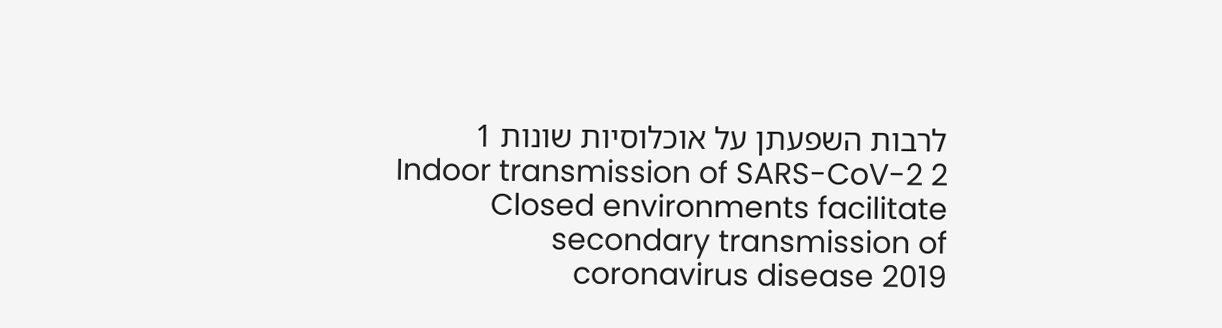לרבות השפעתן על אוכלוסיות שונות 1 Indoor transmission of SARS-CoV-2 2 Closed environments facilitate secondary transmission of coronavirus disease 2019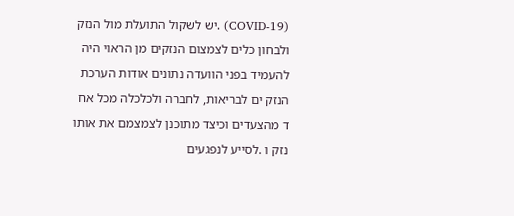(COVID-19) .יש לשקול התועלת מול הנזק ולבחון כלים לצמצום הנזקים מן הראוי היה להעמיד בפני הוועדה נתונים אודות הערכת הנזק ים לבריאות, לחברה ולכלכלה מכל אח ד מהצעדים וכיצד מתוכנן לצמצמם את אותו נזק ו .לסייע לנפגעים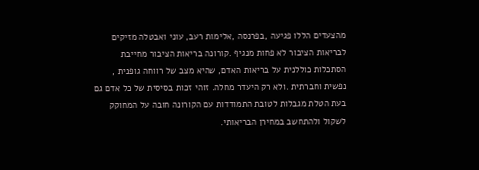מהצעדים הללו פגיעה ,בפרנסה ,אלימות רעב, עוני ואבטלה מזיקים לבריאות הציבור לא פחות מנגיף .קורונה בריאות הציבור מחייבת הסתכלות כוללנית על בריאות האדם, שהיא מצב של רווחה גופנית , נפשית וחברתית .ולא רק היעדר מחלה. זוהי זכות בסיסית של כל אדם גם בעת הטלת מגבלות לטובת התמודדות עם הקורונה חובה על המחוקק לשקול ולהתחשב במחירן הבריאותי.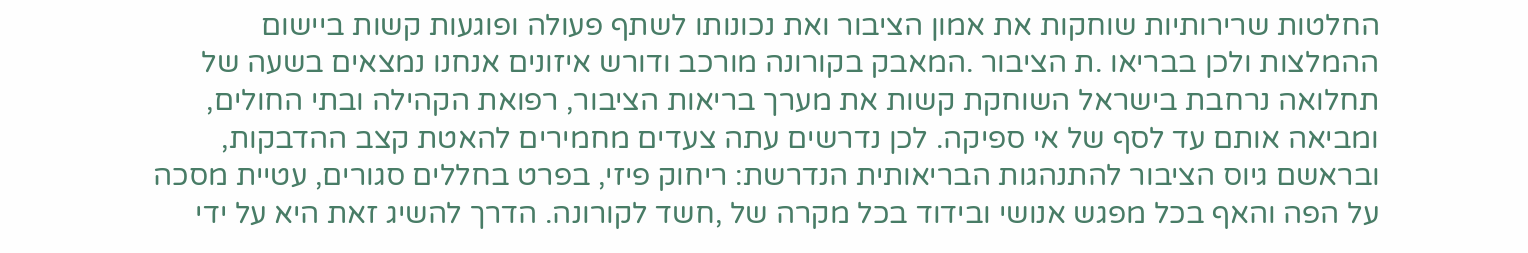החלטות שרירותיות שוחקות את אמון הציבור ואת נכונותו לשתף פעולה ופוגעות קשות ביישום ההמלצות ולכן בבריאו .ת הציבור .המאבק בקורונה מורכב ודורש איזונים אנחנו נמצאים בשעה של תחלואה נרחבת בישראל השוחקת קשות את מערך בריאות הציבור, רפואת הקהילה ובתי החולים, ומביאה אותם עד לסף של אי ספיקה. לכן נדרשים עתה צעדים מחמירים להאטת קצב ההדבקות, ובראשם גיוס הציבור להתנהגות הבריאותית הנדרשת: ריחוק פיזי, בפרט בחללים סגורים, עטיית מסכה על הפה והאף בכל מפגש אנושי ובידוד בכל מקרה של ,חשד לקורונה. הדרך להשיג זאת היא על ידי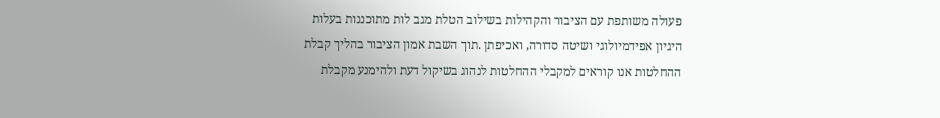פעולה משותפת עם הציבור והקהילות בשילוב הטלת מגב לות מתוכננות בעלות היגיון אפידמיולוגי ושיטה סדורה, ואכיפתן .תוך השבת אמון הציבור בהליך קבלת ההחלטות אנו קוראים למקבלי ההחלטות לנהוג בשיקול דעת ולהימנע מקבלת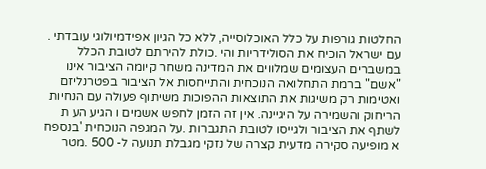החלטות גורפות על כלל האוכלוסייה, ללא כל הגיון אפידמיולוגי עובדתי . עם ישראל הוכיח את הסולידריות והי .כולת להירתם לטובת הכלל במשברים העצומים שמלווים את המדינה משחר קיומה הציבור אינו "אשם" ברמת התחלואה הנוכחית והתייחסות אל הציבור בפטרנליזם ואטימות רק משיגות את התוצאות ההפוכות משיתוף פעולה עם הנחיות הריחוק והשמירה על היגיינה. אין זה הזמן לחפש אשמים ו הגיע הע ת לשתף את הציבור ולגייסו לטובת התגברות .על המגפה הנוכחית 'בנספח א מופיעה סקירה מדעית קצרה של נזקי מגבלת תנועה ל- 500 .מטר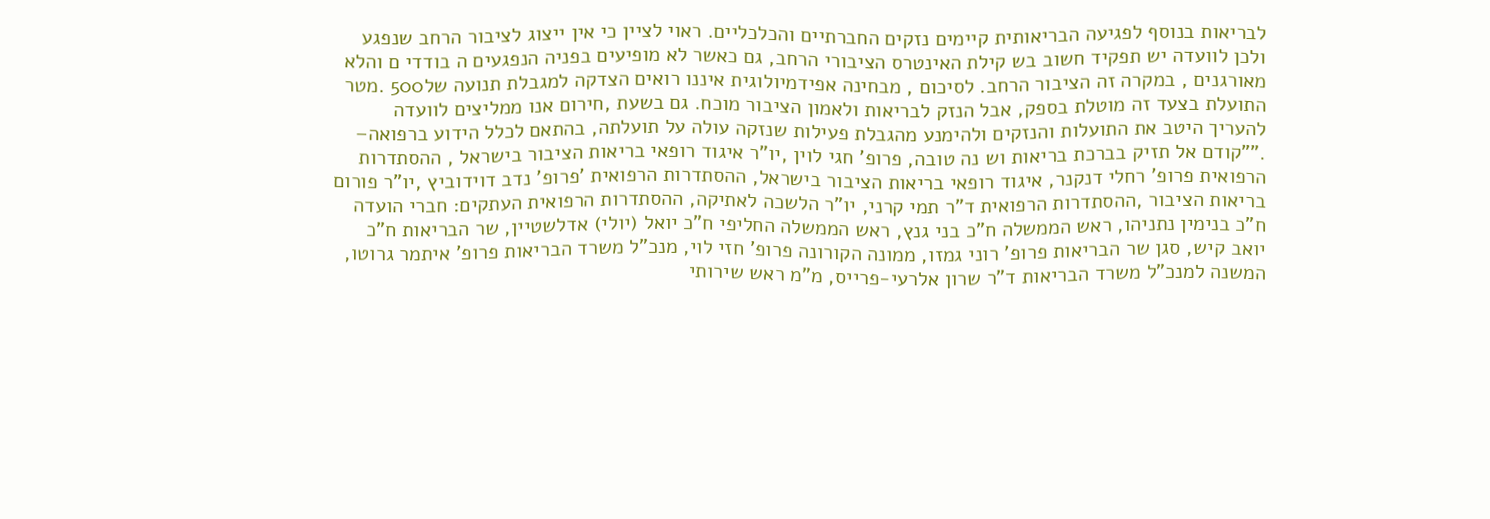לבריאות בנוסף לפגיעה הבריאותית קיימים נזקים החברתיים והכלכליים. ראוי לציין כי אין ייצוג לציבור הרחב שנפגע ולכן לוועדה יש תפקיד חשוב בש קילת האינטרס הציבורי הרחב, גם כאשר לא מופיעים בפניה הנפגעים ה בודדי ם והלא מאורגנים , במקרה זה הציבור הרחב. לסיכום , מבחינה אפידמיולוגית איננו רואים הצדקה למגבלת תנועה של500 .מטר התועלת בצעד זה מוטלת בספק, אבל הנזק לבריאות ולאמון הציבור מוכח. גם בשעת ,חירום אנו ממליצים לוועדה להעריך היטב את התועלות והנזקים ולהימנע מהגבלת פעילות שנזקה עולה על תועלתה, בהתאם לכלל הידוע ברפואה– .""קודם אל תזיק בברכת בריאות וש נה טובה, פרופ' חגי לוין ,יו"ר איגוד רופאי בריאות הציבור בישראל , ההסתדרות הרפואית פרופ' רחלי דנקנר, איגוד רופאי בריאות הציבור בישראל, ההסתדרות הרפואית 'פרופ' נדב דוידוביץ ,יו"ר פורום בריאות הציבור ,ההסתדרות הרפואית ד"ר תמי קרני, יו"ר הלשכה לאתיקה, ההסתדרות הרפואית העתקים: חברי הועדה ח"כ בנימין נתניהו, ראש הממשלה ח"כ בני גנץ, ראש הממשלה החליפי ח"כ יואל (יולי) אדלשטיין, שר הבריאות ח"כ יואב קיש, סגן שר הבריאות פרופ' רוני גמזו, ממונה הקורונה פרופ' חזי לוי, מנכ"ל משרד הבריאות פרופ' איתמר גרוטו, המשנה למנכ"ל משרד הבריאות ד"ר שרון אלרעי-פרייס, מ"מ ראש שירותי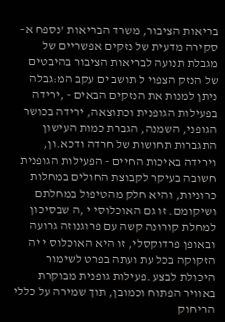בריאות הציבור, משרד הבריאות 'נספח א– סקירה מדעית של נזקים אפשריים של מגבלת תנועה לבריאות הציבור בהיבטים של הנזק הצפוי ל תושב ים עקב המ:גבלה ניתן למנות את הנזקים הבאים - ,ירידה בפעילות הגופנית וכתוצאה, ירידה בכושר הגופני, השמנה, הגברת כמות העישון התגברות תחושות של חרדה ודכא.ון, וירידה באיכות החיים - הפעילות הגופנית חשובה בעיקר לקבוצת החולים במחלות כרוניות, והיא חלק מהטיפול במחלתם ושיקומם. זו גם האוכלוסי י ,ה שבסיכון למחלת קורונה קשה עם פרוגנוזה גרועה ובאופן פרדוקסלי, זו היא האוכלוס י יה הזקוקה בכל עת ועתה בפרט לשימור היכולת לבצע .פעילות גופנית מבוקרת באוויר הפתוח וכמובן, תוך שמירה על כללי הריחוק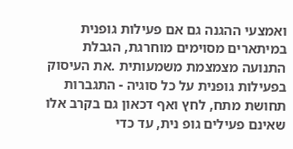ואמצעי ההגנה גם אם פעילות גופנית במיתארים מסוימים מוחרגת, הגבלת התנועה מצמצמת משמעותית .את העיסוק בפעילות גופנית על כל סוגיה - התגברות תחושת מתח, לחץ ואף דכאון גם בקרב אלו שאינם פעילים גופ נית, עד כדי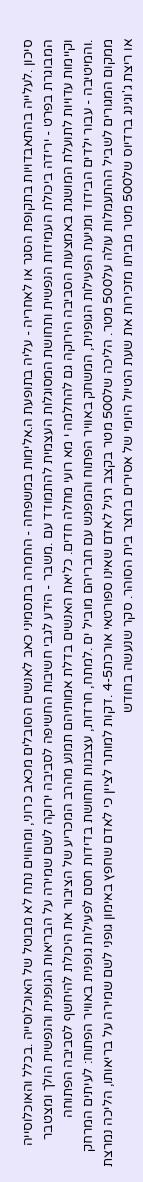סיכון .לעלייה בהתאבדויות בתקופת הסגר או לאחריה - עליה בתופעת ה.אלימות במשפחה - החמרה בתסמיני כאב לאנשים הסובלים מכאב כרוני, ומהווים נתח לא מבוטל של האוכלוסייה .בכלל והאוכלוסייה המבוגרת בפרט - ירידה ביכולת העמידות הנפשית ותחושת המסוגלות העצמית להתמודד עם .משבר - הידע לגבי חשיבות החשיפה לסביבה ירוקה לשם שמירה על הבריאות הגופנית והנפשית הולך ומצטבר וקיימות עדויות לתועלת המושגת באמצעות הסביבה הירוקה גם להחלמה י מא רועי מחלה חדים. כליאת האנשים בדלת אמותיהם תמנע מהרב המכריע של הציבור את היכולת להיחשף לסביבה הפתוחה .והמיטיבה - עבור ילדים הבידוד ומניעת הפעילות הגופנית, המשחק באוויר הפתוח והמפגש עם חבריהם מוביל ים .למתח, חרדות, עצבנות ותחושת בדידות חסם לפעילות גופנית באוויר הפתוח: לעיתים המרחק ממקום המגורים לשביל ההתעמלות עולה על500 מטר. הליכה של500 מטר בקצב רגיל לאדם שאינו ספורטאי אורכת4-5 .דקות למותר לציין כי לאדם שחפץ באימון גופני לשם שמירה על בריאותו, הליכה נמרצת או ריצת ג'וגינג ברדיוס של500 מטר מביתו מזכירות את שעת הטיול היומי של אסירים בחצר בית הסוהר. סקר שנעשה בחודש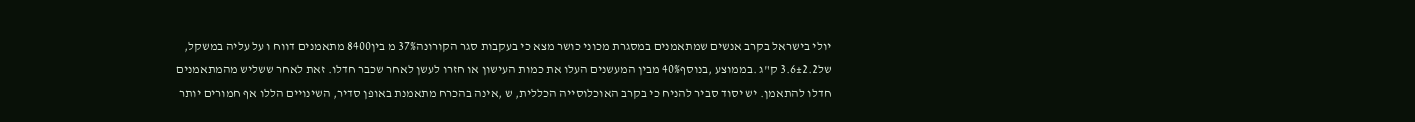יולי בישראל בקרב אנשים שמתאמנים במסגרת מכוני כושר מצא כי בעקבות סגר הקורונה37% מ בין8400 מתאמנים דווח ו על עליה במשקל, של3.6±2.2 ק"ג .בממוצע ,בנוסף40% מבין המעשנים העלו את כמות העישון או חזרו לעשן לאחר שכבר חדלו. זאת לאחר ששליש מהמתאמנים חדלו להתאמן. יש יסוד סביר להניח כי בקרב האוכלוסייה הכללית, ש ,אינה בהכרח מתאמנת באופן סדיר, השינויים הללו אף חמורים יותר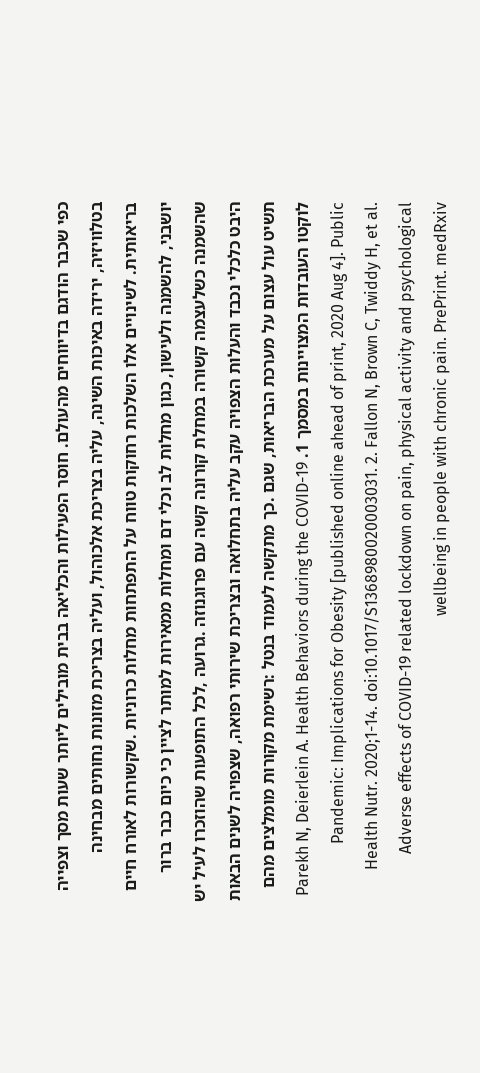כפי שכבר הודגם בדיווחים מהעולם. חוסר הפעילות והכליאה בבית מובילים ליותר שעות מסך וצפייה בטלוויזיה, ירידה באיכות השינה, עליה בצריכת אלכוהול, ועליה בצריכת מזונות נחותים מבחינה בריאותית. לשינויים אלו השלכות רחוקות טווח על התפתחות מחלות כרוניות .שקשורות לאורח חיים יושבני, להשמנה ולעישון, כגון מחלות לב וכלי דם ומחלות ממאירות למותר לציין כי כיום כבר ברור שהשמנה כשלעצמה קשורה במחלת קורונה קשה עם פרוגנוזה .גרועה ,לכל התופעות שהוזכרו לעיל יש היבט כלכלי נכבד והעלות הצפויה עקב עליה בתחלואה ובצריכת שירותי רפואה, שצפויה לשנים הבאות תשיט עול עצום על מערכת הבריאות, שגם .כך מתקשה לעמוד בנטל :רשימת מקורות מומלצים מהם לוקטו העובדות המצויינות במסמך 1. Parekh N, Deierlein A. Health Behaviors during the COVID-19 Pandemic: Implications for Obesity [published online ahead of print, 2020 Aug 4]. Public Health Nutr. 2020;1-14. doi:10.1017/S1368980020003031. 2. Fallon N, Brown C, Twiddy H, et al. Adverse effects of COVID-19 related lockdown on pain, physical activity and psychological wellbeing in people with chronic pain. PrePrint. medRxiv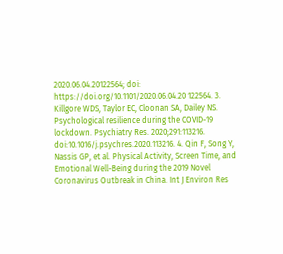2020.06.04.20122564; doi: https://doi.org/10.1101/2020.06.04.20 122564. 3. Killgore WDS, Taylor EC, Cloonan SA, Dailey NS. Psychological resilience during the COVID-19 lockdown. Psychiatry Res. 2020;291:113216. doi:10.1016/j.psychres.2020.113216. 4. Qin F, Song Y, Nassis GP, et al. Physical Activity, Screen Time, and Emotional Well-Being during the 2019 Novel Coronavirus Outbreak in China. Int J Environ Res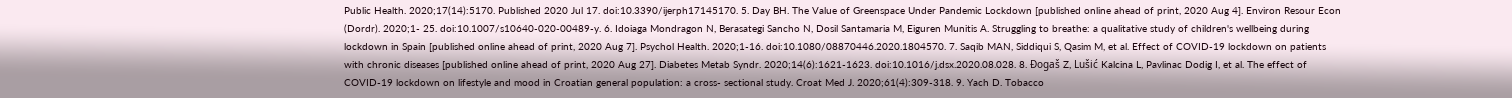Public Health. 2020;17(14):5170. Published 2020 Jul 17. doi:10.3390/ijerph17145170. 5. Day BH. The Value of Greenspace Under Pandemic Lockdown [published online ahead of print, 2020 Aug 4]. Environ Resour Econ (Dordr). 2020;1- 25. doi:10.1007/s10640-020-00489-y. 6. Idoiaga Mondragon N, Berasategi Sancho N, Dosil Santamaria M, Eiguren Munitis A. Struggling to breathe: a qualitative study of children's wellbeing during lockdown in Spain [published online ahead of print, 2020 Aug 7]. Psychol Health. 2020;1-16. doi:10.1080/08870446.2020.1804570. 7. Saqib MAN, Siddiqui S, Qasim M, et al. Effect of COVID-19 lockdown on patients with chronic diseases [published online ahead of print, 2020 Aug 27]. Diabetes Metab Syndr. 2020;14(6):1621-1623. doi:10.1016/j.dsx.2020.08.028. 8. Đogaš Z, Lušić Kalcina L, Pavlinac Dodig I, et al. The effect of COVID-19 lockdown on lifestyle and mood in Croatian general population: a cross- sectional study. Croat Med J. 2020;61(4):309-318. 9. Yach D. Tobacco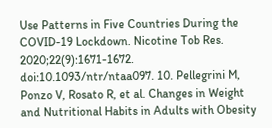Use Patterns in Five Countries During the COVID-19 Lockdown. Nicotine Tob Res. 2020;22(9):1671-1672. doi:10.1093/ntr/ntaa097. 10. Pellegrini M, Ponzo V, Rosato R, et al. Changes in Weight and Nutritional Habits in Adults with Obesity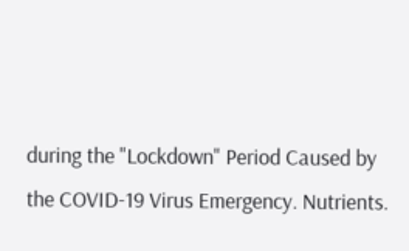during the "Lockdown" Period Caused by the COVID-19 Virus Emergency. Nutrients.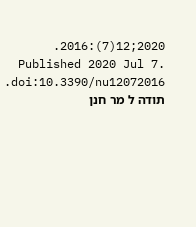2020;12(7):2016. Published 2020 Jul 7. doi:10.3390/nu12072016. תודה ל מר חנן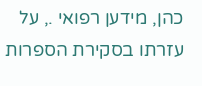כהן, מידען רפואי ., על עזרתו בסקירת הספרות